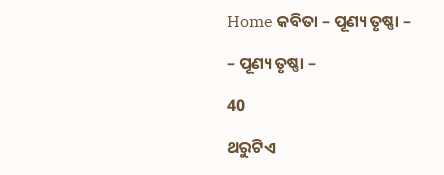Home କବିତା – ପୂଣ୍ୟ ତୃଷ୍ଣା –

– ପୂଣ୍ୟ ତୃଷ୍ଣା –

40

ଥରୁଟିଏ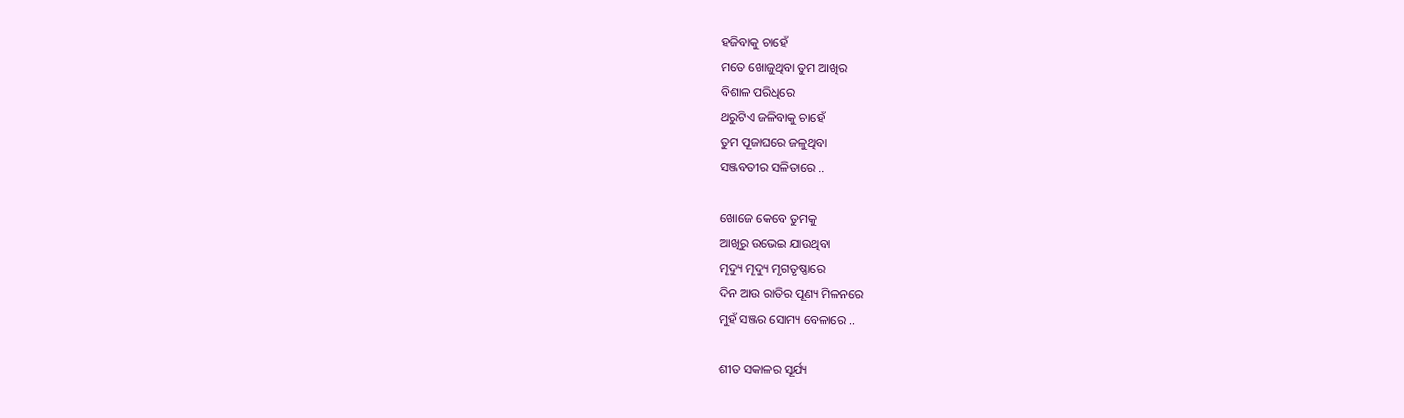ହଜିବାକୁ ଚାହେଁ
ମତେ ଖୋଜୁଥିବା ତୁମ ଆଖିର
ବିଶାଳ ପରିଧିରେ
ଥରୁଟିଏ ଜଳିବାକୁ ଚାହେଁ
ତୁମ ପୂଜାଘରେ ଜଳୁଥିବା
ସଞ୍ଜବତୀର ସଳିତାରେ ..

ଖୋଜେ କେବେ ତୁମକୁ
ଆଖିରୁ ଉଭେଇ ଯାଉଥିବା
ମୄଦ୍ୟୁ ମୄଦ୍ୟୁ ମୃଗତୃଷ୍ଣାରେ
ଦିନ ଆଉ ରାତିର ପୂଣ୍ୟ ମିଳନରେ
ମୁହଁ ସଞ୍ଜର ସୋମ୍ୟ ବେଳାରେ ..

ଶୀତ ସକାଳର ସୂର୍ଯ୍ୟ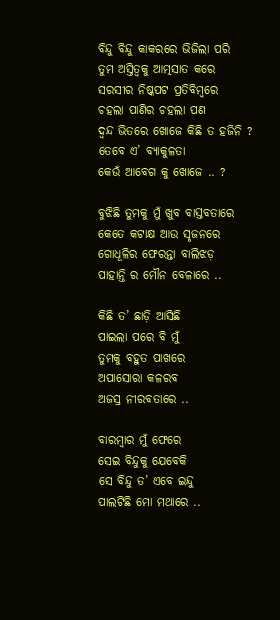ବିନ୍ଦୁ ବିନ୍ଦୁ କାକରରେ ଭିଜିଲା ପରି
ତୁମ ଅସ୍ତିତ୍ୱକୁ ଆତ୍ମସାତ କରେ
ସରସୀର ନିଷ୍କପଟ ପ୍ରତିବିମ୍ବରେ
ଚହଲା ପାଣିର ଚହଲା ପଣ
ଦ୍ଵନ୍ଦ ଭିତରେ ଖୋଜେ କିଛି ତ ହଜିନି ?
ତେବେ ଏ’ ବ୍ୟାକୁଳତା
କେଉଁ ଆବେଗ କୁ ଖୋଜେ .. ?

ବୁଝିଛି ତୁମକୁ ମୁଁ ଖୁବ ବାସ୍ତବତାରେ
କେତେ କଟାକ୍ଷ ଆଉ ସୃଜନରେ
ଗୋଧୂଳିର ଫେରନ୍ତା ବାଲିଝଡ଼
ପାହାନ୍ତି ର ମୌନ ବେଳାରେ ..

କିଛି ତ’ ଛାଡ଼ି ଆସିଛି
ପାଇଲା ପରେ ବି ମୁଁ
ତୁମକୁ ବହୁତ ପାଖରେ
ଅପାସୋରା କଳରବ
ଅଜସ୍ର ନୀରବତାରେ ..

ବାରମ୍ବାର ମୁଁ ଫେରେ
ସେଇ ବିନ୍ଦୁକୁ ଯେବେକି
ସେ ବିନ୍ଦୁ ତ’ ଏବେ ଇନ୍ଦୁ
ପାଲଟିଛି ମୋ ମଥାରେ ..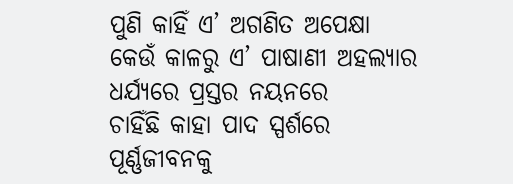ପୁଣି କାହିଁ ଏ’ ଅଗଣିତ ଅପେକ୍ଷା
କେଉଁ କାଳରୁ ଏ’ ପାଷାଣୀ ଅହଲ୍ୟାର
ଧର୍ଯ୍ୟରେ ପ୍ରସ୍ତର ନୟନରେ
ଚାହିଁଛି କାହା ପାଦ ସ୍ପର୍ଶରେ
ପୂର୍ଣ୍ଣଜୀବନକୁ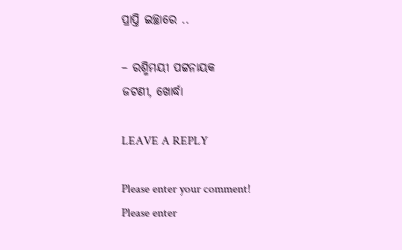ପ୍ରାପ୍ତି ଇଚ୍ଛାରେ ..

– ରଶ୍ମିମୟୀ ପଟ୍ଟନାୟକ
ଜଟଣୀ, ଖୋର୍ଦ୍ଧା

LEAVE A REPLY

Please enter your comment!
Please enter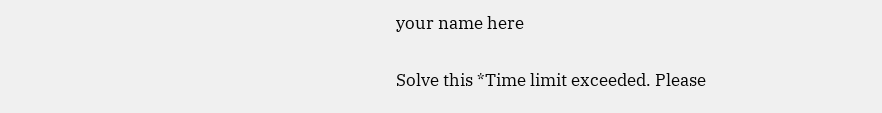your name here

Solve this *Time limit exceeded. Please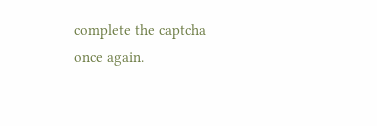complete the captcha once again.